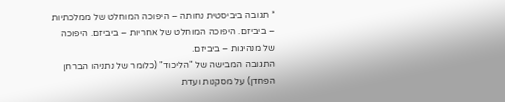* תגובה ביביסטית נחותה – היפוכה המוחלט של ממלכתיות – ביביזם. היפוכה המוחלט של אחריות – ביביזם. היפוכה של מנהיגות – ביביזם.
התגובה המבישה של "הליכוד" (כלומר של נתניהו הברחן הפחדן) על מסקנות ועדת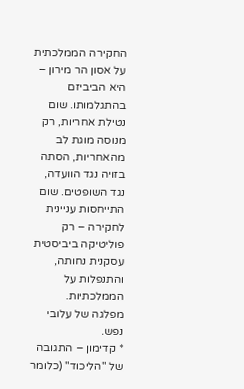החקירה הממלכתית על אסון הר מירון – היא הביביזם בהתגלמותו. שום נטילת אחריות, רק מנוסה מוגת לב מהאחריות, הסתה בזויה נגד הוועדה, נגד השופטים. שום התייחסות עניינית לחקירה – רק פוליטיקה ביביסטית עסקנית נחותה, והתנפלות על הממלכתיות.
מפלגה של עלובי נפש.
* קדימון – התגובה של "הליכוד" (כלומר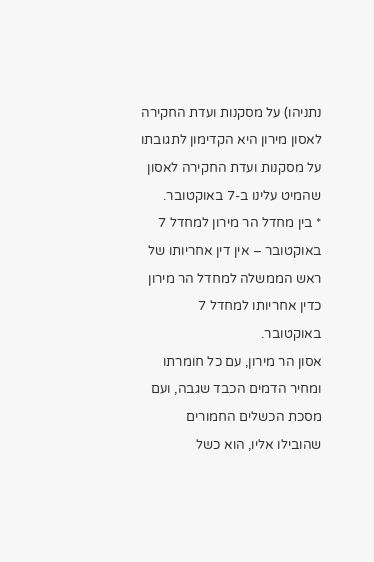נתניהו) על מסקנות ועדת החקירה לאסון מירון היא הקדימון לתגובתו על מסקנות ועדת החקירה לאסון שהמיט עלינו ב-7 באוקטובר.
* בין מחדל הר מירון למחדל 7 באוקטובר – אין דין אחריותו של ראש הממשלה למחדל הר מירון כדין אחריותו למחדל 7 באוקטובר.
אסון הר מירון, עם כל חומרתו ומחיר הדמים הכבד שגבה, ועם מסכת הכשלים החמורים שהובילו אליו, הוא כשל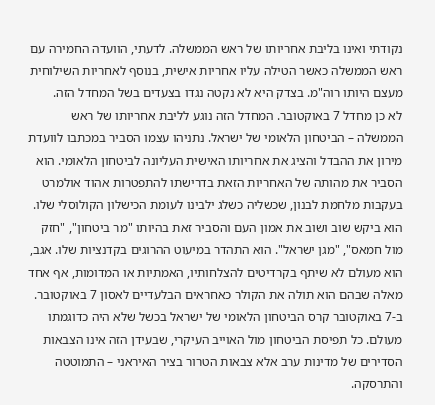נקודתי ואינו בליבת אחריותו של ראש הממשלה. לדעתי, הוועדה החמירה עם ראש הממשלה כאשר הטילה עליו אחריות אישית, בנוסף לאחריות השילוחית מעצם היותו רוה"מ. בצדק היא לא נקטה נגדו בצעדים בשל המחדל הזה.
לא כן מחדל 7 באוקטובר. המחדל הזה נוגע לליבת אחריותו של ראש הממשלה – הביטחון הלאומי של ישראל. נתניהו עצמו הסביר במכתבו לוועדת מירון את ההבדל והציג את אחריותו האישית העליונה לביטחון הלאומי. הוא הסביר את מהותה של האחריות הזאת בדרישתו להתפטרות אהוד אולמרט בעקבות מלחמת לבנון, שכשליה כשלג ילבינו לעומת הכישלון הקולוסלי שלו. הוא ביקש שוב ושוב את אמון העם והסביר זאת בהיותו "מר ביטחון", "חזק מול חמאס", "מגן ישראל". הוא התהדר במיעוט ההרוגים בקדנציות שלו. אגב, הוא מעולם לא שיתף בקרדיטים להצלחותיו, האמתיות או המדומות, אף אחד מאלה שבהם הוא תולה את הקולר כאחראים הבלעדיים לאסון 7 באוקטובר.
ב-7 באוקטובר קרס הביטחון הלאומי של ישראל בכשל שלא היה כדוגמתו מעולם. כל תפיסת הביטחון מול האוייב העיקרי, שבעידן הזה אינו הצבאות הסדירים של מדינות ערב אלא צבאות הטרור בציר האיראני – התמוטטה והתרסקה.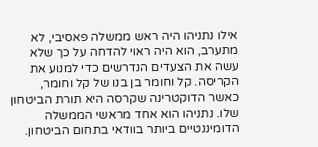אילו נתניהו היה ראש ממשלה פאסיבי, לא מתערב, הוא היה ראוי להדחה על כך שלא עשה את הצעדים הנדרשים כדי למנוע את הקריסה. קל וחומר בן בנו של קל וחומר, כאשר הדוקטרינה שקרסה היא תורת הביטחון שלו. נתניהו הוא אחד מראשי הממשלה הדומיננטיים ביותר בוודאי בתחום הביטחון.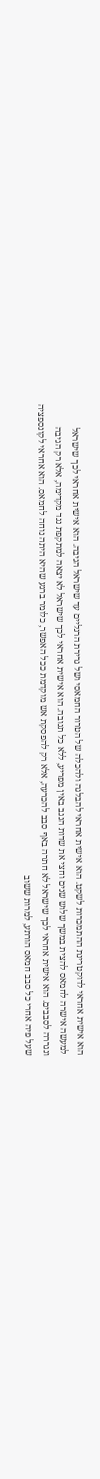הוא אישית אחראי לדוקטרינת ההתמכרות לשקט. הוא אישית אחראי להבלגה ולהכלה של הטרור החמאסי ושל גרירת הרגליים עד שישראל הגיבה. הוא אישית אחראי לכך שישראל למעשה אישרה לחמאס להצית במשך שלוש שנים וחצי את שדות הנגב באין מפריע, ללא כל תגובה. הוא אישית אחראי לכך שישראל לא יצאה למתקפת נגד מקדימה, אלא רק הגיבה ונגררה לסבבים. הוא אישית אחראי לכך שישראל לא חתרה באף סבב להכרעה, אלא רק להפסקת אש מוקדמת ככל האפשר, כלומר ברגע שהיא היתה נוחה לחמאס. הוא אחראי לקונספציה שעל פיה אחרי כל סבב חמאס הורתע, למרות ששוב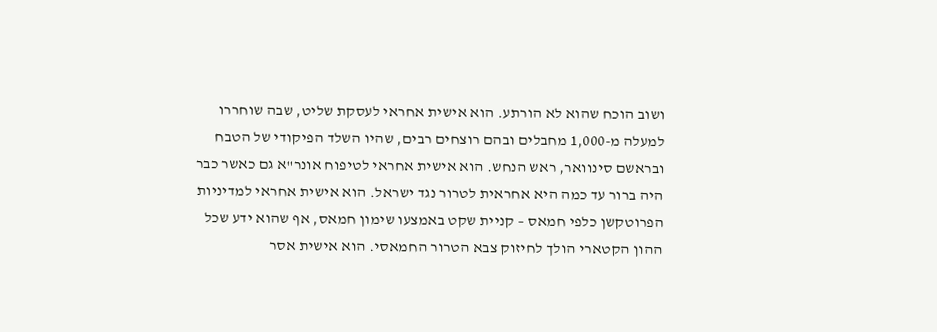ושוב הוכח שהוא לא הורתע. הוא אישית אחראי לעסקת שליט, שבה שוחררו למעלה מ-1,000 מחבלים ובהם רוצחים רבים, שהיו השלד הפיקודי של הטבח ובראשם סינוואר, ראש הנחש. הוא אישית אחראי לטיפוח אונר"א גם כאשר כבר היה ברור עד כמה היא אחראית לטרור נגד ישראל. הוא אישית אחראי למדיניות הפרוטקשן כלפי חמאס – קניית שקט באמצעו שימון חמאס, אף שהוא ידע שכל ההון הקטארי הולך לחיזוק צבא הטרור החמאסי. הוא אישית אסר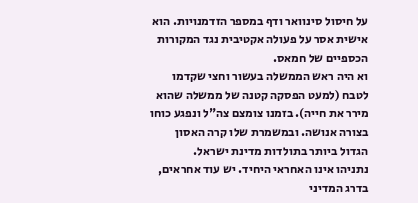על חיסול סינוואר ודף במספר הזדמנויות. הוא אישית אסר על פעולה אקטיבית נגד המקורות הכספיים של חמאס.
וא היה ראש הממשלה בעשור וחצי שקדמו לטבח (למעט הפסקה קטנה של ממשלה שהוא מירר את חייה). בזמנו צומצם צה"ל ונפגע כוחו בצורה אנושה. ובמשמרת שלו קרה האסון הגדול ביותר בתולדות מדינת ישראל.
נתניהו אינו האחראי היחיד. יש עוד אחראים, בדרג המדיני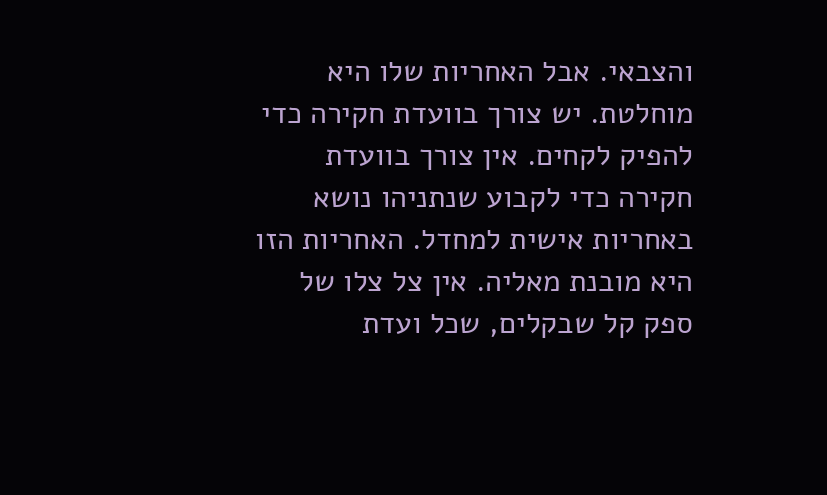והצבאי. אבל האחריות שלו היא מוחלטת. יש צורך בוועדת חקירה כדי להפיק לקחים. אין צורך בוועדת חקירה כדי לקבוע שנתניהו נושא באחריות אישית למחדל. האחריות הזו היא מובנת מאליה. אין צל צלו של ספק קל שבקלים, שכל ועדת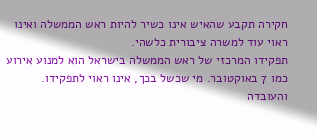חקירה תקבע שהאיש אינו כשיר להיות ראש הממשלה ואינו ראוי עוד למשרה ציבורית כלשהי.
תפקידו המרכזי של ראש הממשלה בישראל הוא למנוע אירוע כמו 7 באוקטובר. מי שכשל בכך, אינו ראוי לתפקידו. והעובדה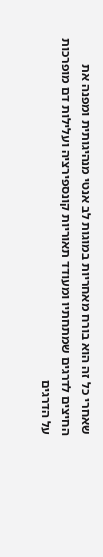שאחרי כל זה הוא בורח מאחריות במוגות לב אנטי מנהיגותית ומפנה את החיצים לדרגים שמתחתיו ומעודד תאוריות קונספירציה ועלילות דם מופרכות על הדרגים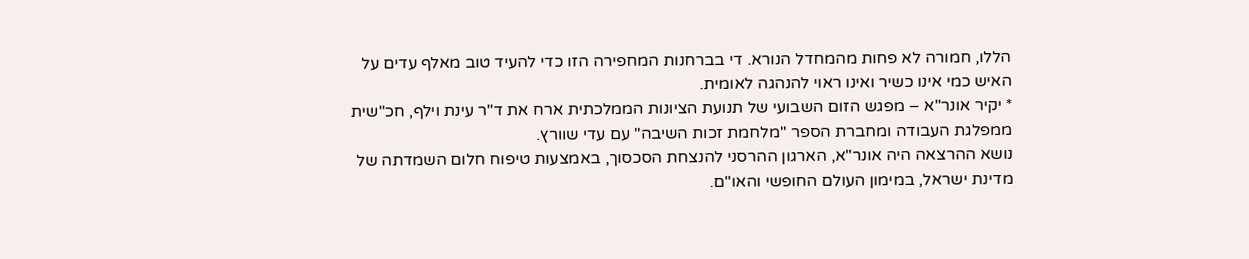הללו, חמורה לא פחות מהמחדל הנורא. די בברחנות המחפירה הזו כדי להעיד טוב מאלף עדים על האיש כמי אינו כשיר ואינו ראוי להנהגה לאומית.
* יקיר אונר"א – מפגש הזום השבועי של תנועת הציונות הממלכתית ארח את ד"ר עינת וילף, חכ"שית ממפלגת העבודה ומחברת הספר "מלחמת זכות השיבה" עם עדי שוורץ.
נושא ההרצאה היה אונר"א, הארגון ההרסני להנצחת הסכסוך, באמצעות טיפוח חלום השמדתה של מדינת ישראל, במימון העולם החופשי והאו"ם.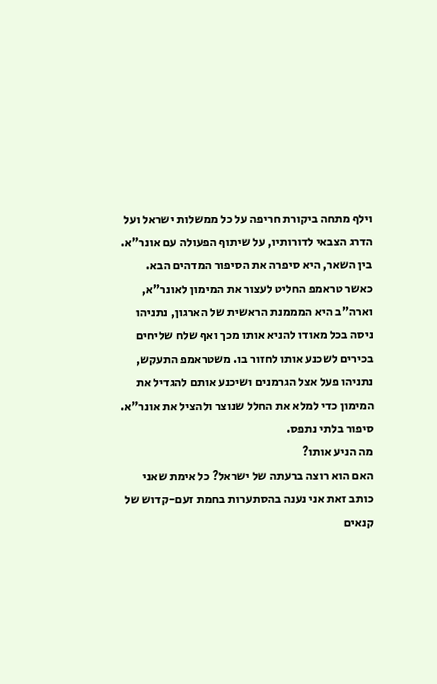וילף מתחה ביקורת חריפה על כל ממשלות ישראל ועל הדרג הצבאי לדורותיו, על שיתוף הפעולה עם אונר"א.
בין השאר, היא סיפרה את הסיפור המדהים הבא. כאשר טראמפ החליט לעצור את המימון לאונר"א, וארה"ב היא המממנת הראשית של הארגון, נתניהו ניסה בכל מאודו להניא אותו מכך ואף שלח שליחים בכירים לשכנע אותו לחזור בו. משטראמפ התעקש, נתניהו פעל אצל הגרמנים ושיכנע אותם להגדיל את המימון כדי למלא את החלל שנוצר ולהציל את אונר"א.
סיפור בלתי נתפס.
מה הניע אותו?
האם הוא רוצה ברעתה של ישראל? כל אימת שאני כותב זאת אני נענה בהסתערות בחמת זעם-קדוש של קנאים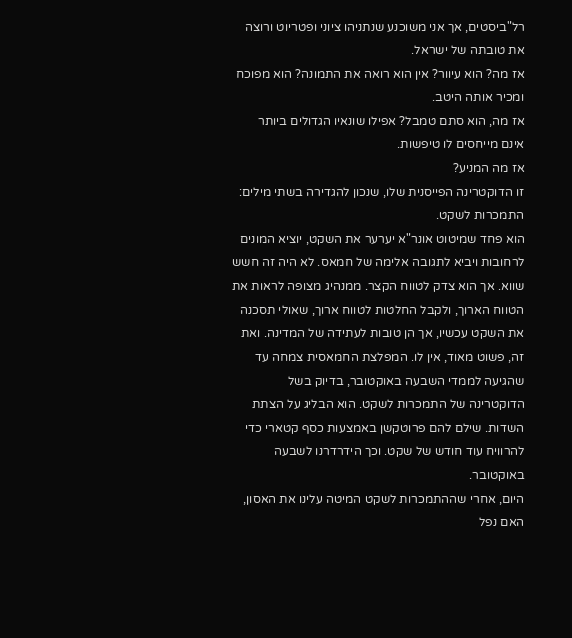רל"ביסטים, אך אני משוכנע שנתניהו ציוני ופטריוט ורוצה את טובתה של ישראל.
אז מה? הוא עיוור? אין הוא רואה את התמונה? הוא מפוכח ומכיר אותה היטב.
אז מה, הוא סתם טמבל? אפילו שונאיו הגדולים ביותר אינם מייחסים לו טיפשות.
אז מה המניע?
זו הדוקטרינה הפייסנית שלו, שנכון להגדירה בשתי מילים: התמכרות לשקט.
הוא פחד שמיטוט אונר"א יערער את השקט, יוציא המונים לרחובות ויביא לתגובה אלימה של חמאס. לא היה זה חשש שווא. אך הוא צדק לטווח הקצר. ממנהיג מצופה לראות את הטווח הארוך, ולקבל החלטות לטווח ארוך, שאולי תסכנה את השקט עכשיו, אך הן טובות לעתידה של המדינה. ואת זה, פשוט מאוד, אין לו. המפלצת החמאסית צמחה עד שהגיעה לממדי השבעה באוקטובר, בדיוק בשל הדוקטרינה של התמכרות לשקט. הוא הבליג על הצתת השדות. שילם להם פרוטקשן באמצעות כסף קטארי כדי להרוויח עוד חודש של שקט. וכך הידרדרנו לשבעה באוקטובר.
היום, אחרי שההתמכרות לשקט המיטה עלינו את האסון, האם נפל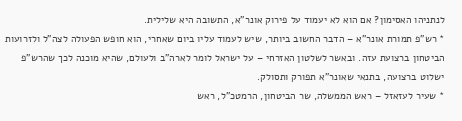לנתניהו האסימון? אם הוא לא יעמוד על פירוק אונר"א, התשובה היא שלילית.
* רש"פ תמורת אונר"א – הדבר החשוב ביותר, שיש לעמוד עליו ביום שאחרי, הוא חופש הפעולה לצה"ל ולזרועות הביטחון ברצועת עזה. ובאשר לשלטון האזרחי – על ישראל לומר לארה"ב ולעולם, שהיא מוכנה לכך שהרש"פ ישלוט ברצועה, בתנאי שאונר"א תפורק ותסולק.
* שעיר לעזאזל – ראש הממשלה, שר הביטחון, הרמטכ"ל, ראש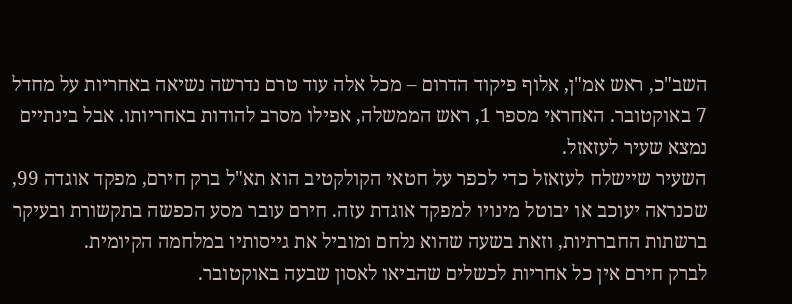השב"כ, ראש אמ"ן, אלוף פיקוד הדרום – מכל אלה עוד טרם נדרשה נשיאה באחריות על מחדל 7 באוקטובר. האחראי מספר 1, ראש הממשלה, אפילו מסרב להודות באחריותו. אבל בינתיים נמצא שעיר לעזאזל.
השעיר שיישלח לעזאזל כדי לכפר על חטאי הקולקטיב הוא תא"ל ברק חירם, מפקד אוגדה 99, שכנראה יעוכב או יבוטל מינויו למפקד אוגדת עזה. חירם עובר מסע הכפשה בתקשורת ובעיקר ברשתות החברתיות, וזאת בשעה שהוא נלחם ומוביל את גייסותיו במלחמה הקיומית.
לברק חירם אין כל אחריות לכשלים שהביאו לאסון שבעה באוקטובר.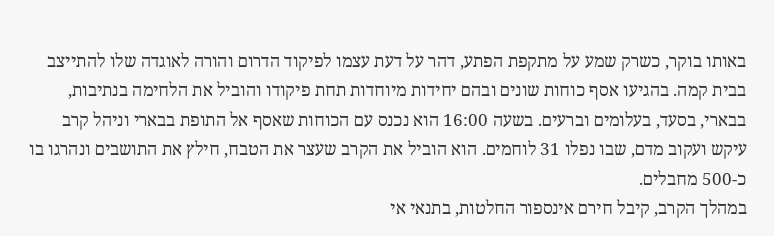באותו בוקר, כשרק שמע על מתקפת הפתע, דהר על דעת עצמו לפיקוד הדרום והורה לאוגדה שלו להתייצב בבית קמה. בהגיעו אסף כוחות שונים ובהם יחידות מיוחדות תחת פיקודו והוביל את הלחימה בנתיבות, בבארי, בסעד, בעלומים וברעים. בשעה 16:00 הוא נכנס עם הכוחות שאסף אל התופת בבארי וניהל קרב עיקש ועקוב מדם, שבו נפלו 31 לוחמים. הוא הוביל את הקרב שעצר את הטבח, חילץ את התושבים ונהרגו בו כ-500 מחבלים.
במהלך הקרב, קיבל חירם אינספור החלטות, בתנאי אי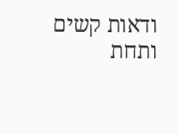ודאות קשים ותחת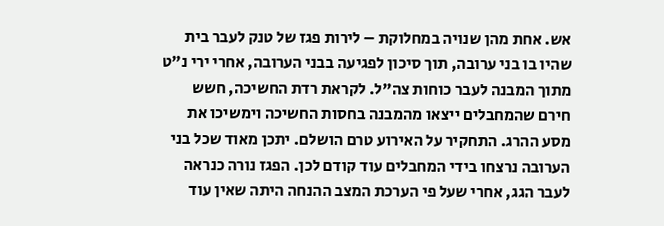אש. אחת מהן שנויה במחלוקת – לירות פגז של טנק לעבר בית שהיו בו בני ערובה, תוך סיכון לפגיעה בבני הערובה, אחרי ירי נ"ט מתוך המבנה לעבר כוחות צה"ל. לקראת רדת החשיכה, חשש חירם שהמחבלים ייצאו מהמבנה בחסות החשיכה וימשיכו את מסע ההרג. התחקיר על האירוע טרם הושלם. יתכן מאוד שכל בני הערובה נרצחו בידי המחבלים עוד קודם לכן. הפגז נורה כנראה לעבר הגג, אחרי שעל פי הערכת המצב ההנחה היתה שאין עוד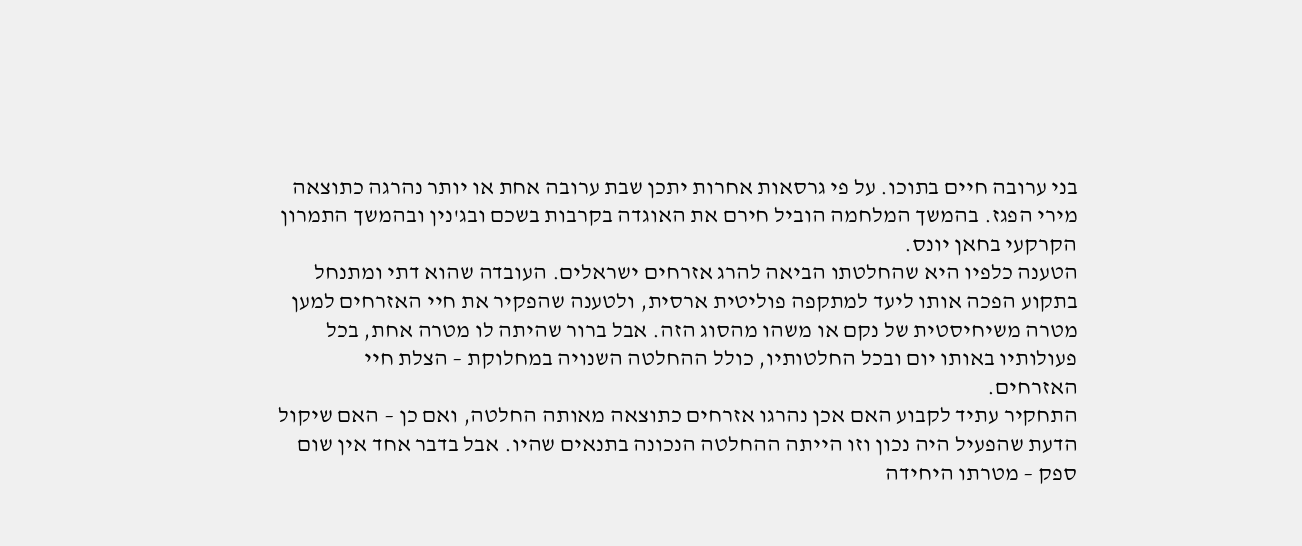בני ערובה חיים בתוכו. על פי גרסאות אחרות יתכן שבת ערובה אחת או יותר נהרגה כתוצאה מירי הפגז. בהמשך המלחמה הוביל חירם את האוגדה בקרבות בשכם ובג'נין ובהמשך התמרון הקרקעי בחאן יונס.
הטענה כלפיו היא שהחלטתו הביאה להרג אזרחים ישראלים. העובדה שהוא דתי ומתנחל בתקוע הפכה אותו ליעד למתקפה פוליטית ארסית, ולטענה שהפקיר את חיי האזרחים למען מטרה משיחיסטית של נקם או משהו מהסוג הזה. אבל ברור שהיתה לו מטרה אחת, בכל פעולותיו באותו יום ובכל החלטותיו, כולל ההחלטה השנויה במחלוקת – הצלת חיי האזרחים.
התחקיר עתיד לקבוע האם אכן נהרגו אזרחים כתוצאה מאותה החלטה, ואם כן – האם שיקול הדעת שהפעיל היה נכון וזו הייתה ההחלטה הנכונה בתנאים שהיו. אבל בדבר אחד אין שום ספק – מטרתו היחידה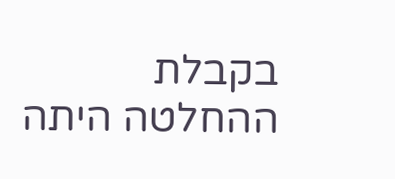בקבלת ההחלטה היתה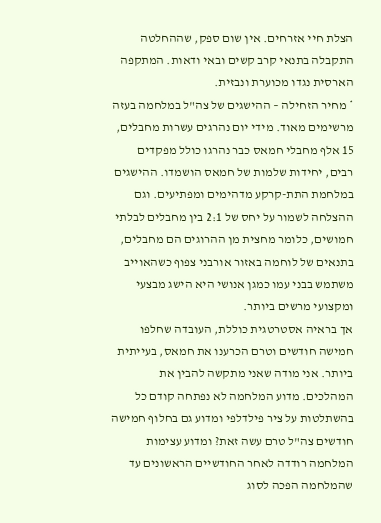הצלת חיי אזרחים. אין שום ספק, שההחלטה התקבלה בתנאי קרב קשים ובאי ודאות. המתקפה הארסית נגדו מכוערת ונבזית.
* מחיר הזחילה – ההישגים של צה"ל במלחמה בעזה מרשימים מאוד. מידי יום נהרגים עשרות מחבלים, 15 אלף מחבלי חמאס כבר נהרגו כולל מפקדים רבים, יחידות שלמות של חמאס הושמדו. ההישגים במלחמת התת-קרקע מדהימים ומפתיעים. וגם ההצלחה לשמור על יחס של 2:1 בין מחבלים לבלתי חמושים, כלומר מחצית מן ההרוגים הם מחבלים, בתנאים של לוחמה באזור אורבני צפוף כשהאוייב משתמש בבני עמו כמגן אנושי היא הישג מבצעי ומקצועי מרשים ביותר.
אך בראיה אסטרטגית כוללת, העובדה שחלפו חמישה חודשים וטרם הכרענו את חמאס, בעייתית ביותר. אני מודה שאני מתקשה להבין את המהלכים. מדוע המלחמה לא נפתחה קודם כל בהשתלטות על ציר פילדלפי ומדוע גם בחלוף חמישה חודשים צה"ל טרם עשה זאת? ומדוע עצימות המלחמה רודדה לאחר החודשיים הראשונים עד שהמלחמה הפכה לסוג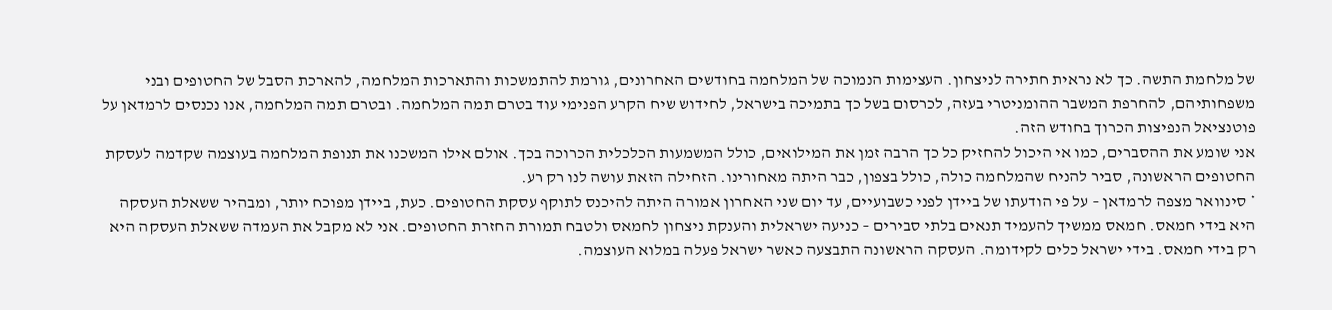של מלחמת התשה. כך לא נראית חתירה לניצחון. העצימות הנמוכה של המלחמה בחודשים האחרונים, גורמת להתמשכות והתארכות המלחמה, להארכת הסבל של החטופים ובני משפחותיהם, להחרפת המשבר ההומניטרי בעזה, לכרסום בשל כך בתמיכה בישראל, לחידוש שיח הקרע הפנימי עוד בטרם תמה המלחמה. ובטרם תמה המלחמה, אנו נכנסים לרמדאן על פוטנציאל הנפיצות הכרוך בחודש הזה.
אני שומע את ההסברים, כמו אי היכול להחזיק כל כך הרבה זמן את המילואים, כולל המשמעות הכלכלית הכרוכה בכך. אולם אילו המשכנו את תנופת המלחמה בעוצמה שקדמה לעסקת החטופים הראשונה, סביר להניח שהמלחמה כולה, כולל בצפון, כבר היתה מאחורינו. הזחילה הזאת עושה לנו רק רע.
* סינוואר מצפה לרמדאן – על פי הודעתו של ביידן לפני כשבועיים, עד יום שני האחרון אמורה היתה להיכנס לתוקף עסקת החטופים. כעת, ביידן מפוכח יותר, ומבהיר ששאלת העסקה היא בידי חמאס. חמאס ממשיך להעמיד תנאים בלתי סבירים – כניעה ישראלית והענקת ניצחון לחמאס ולטבח תמורת החזרת החטופים. אני לא מקבל את העמדה ששאלת העסקה היא רק בידי חמאס. בידי ישראל כלים לקידומה. העסקה הראשונה התבצעה כאשר ישראל פעלה במלוא העוצמה.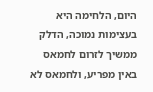היום, הלחימה היא בעצימות נמוכה, הדלק ממשיך לזרום לחמאס באין מפריע, ולחמאס לא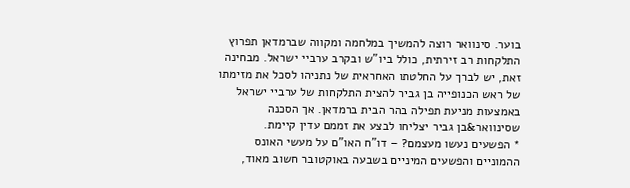בוער. סינוואר רוצה להמשיך במלחמה ומקווה שברמדאן תפרוץ התלקחות רב זירתית, כולל ביו"ש ובקרב ערביי ישראל. מבחינה זאת, יש לברך על החלטתו האחראית של נתניהו לסכל את מזימתו של ראש הכנופייה בן גביר להצית התלקחות של ערביי ישראל באמצעות מניעת תפילה בהר הבית ברמדאן. אך הסכנה שסינוואר&בן גביר יצליחו לבצע את זממם עדין קיימת.
* הפשעים נעשו מעצמם? – דו"ח האו"ם על מעשי האונס ההמוניים והפשעים המיניים בשבעה באוקטובר חשוב מאוד,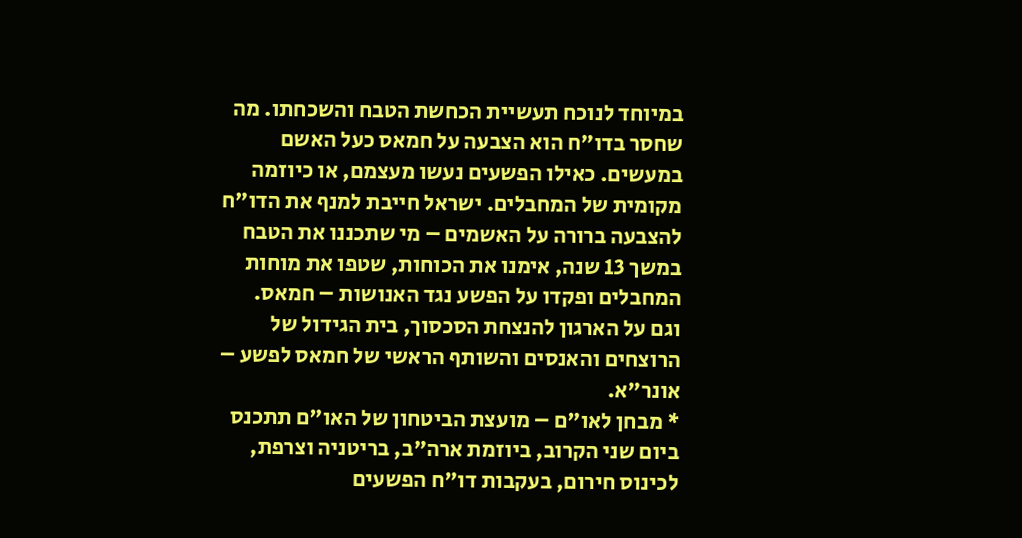במיוחד לנוכח תעשיית הכחשת הטבח והשכחתו. מה שחסר בדו"ח הוא הצבעה על חמאס כעל האשם במעשים. כאילו הפשעים נעשו מעצמם, או כיוזמה מקומית של המחבלים. ישראל חייבת למנף את הדו"ח להצבעה ברורה על האשמים – מי שתכננו את הטבח במשך 13 שנה, אימנו את הכוחות, שטפו את מוחות המחבלים ופקדו על הפשע נגד האנושות – חמאס.
וגם על הארגון להנצחת הסכסוך, בית הגידול של הרוצחים והאנסים והשותף הראשי של חמאס לפשע – אונר"א.
* מבחן לאו"ם – מועצת הביטחון של האו"ם תתכנס ביום שני הקרוב, ביוזמת ארה"ב, בריטניה וצרפת, לכינוס חירום, בעקבות דו"ח הפשעים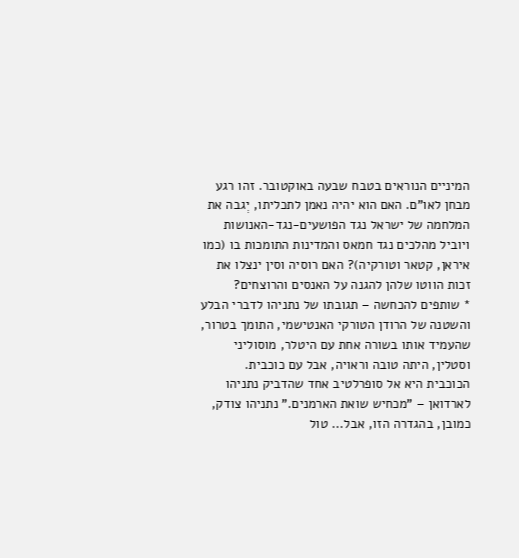המיניים הנוראים בטבח שבעה באוקטובר. זהו רגע מבחן לאו"ם. האם הוא יהיה נאמן לתכליתו, יְגבה את המלחמה של ישראל נגד הפושעים-נגד-האנושות ויוביל מהלכים נגד חמאס והמדינות התומכות בו (כמו איראן, קטאר וטורקיה)? האם רוסיה וסין ינצלו את זכות הווטו שלהן להגנה על האנסים והרוצחים?
* שותפים להכחשה – תגובתו של נתניהו לדברי הבלע והשטנה של הרודן הטורקי האנטישמי, התומך בטרור, שהעמיד אותו בשורה אחת עם היטלר, מוסוליני וסטלין, היתה טובה וראויה, אבל עם כוכבית.
הכוכבית היא אל סופרלטיב אחד שהדביק נתניהו לארדואן – "מכחיש שואת הארמנים." נתניהו צודק, כמובן, בהגדרה הזו, אבל... טול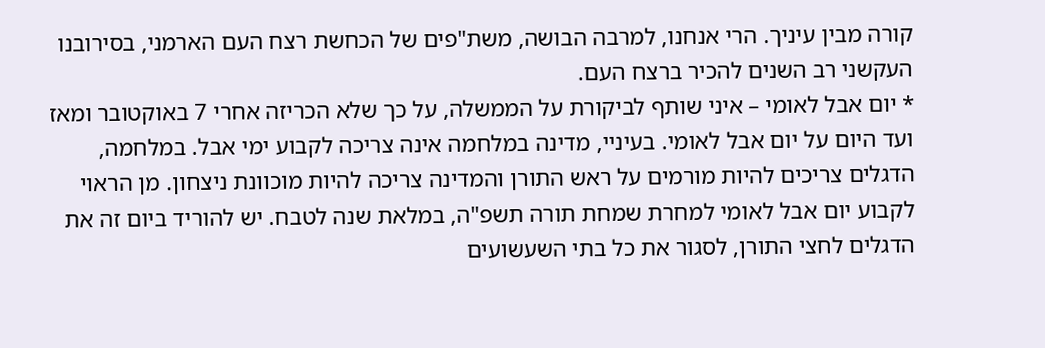קורה מבין עיניך. הרי אנחנו, למרבה הבושה, משת"פים של הכחשת רצח העם הארמני, בסירובנו העקשני רב השנים להכיר ברצח העם.
* יום אבל לאומי – איני שותף לביקורת על הממשלה, על כך שלא הכריזה אחרי 7 באוקטובר ומאז ועד היום על יום אבל לאומי. בעיניי, מדינה במלחמה אינה צריכה לקבוע ימי אבל. במלחמה, הדגלים צריכים להיות מורמים על ראש התורן והמדינה צריכה להיות מוכוונת ניצחון. מן הראוי לקבוע יום אבל לאומי למחרת שמחת תורה תשפ"ה, במלאת שנה לטבח. יש להוריד ביום זה את הדגלים לחצי התורן, לסגור את כל בתי השעשועים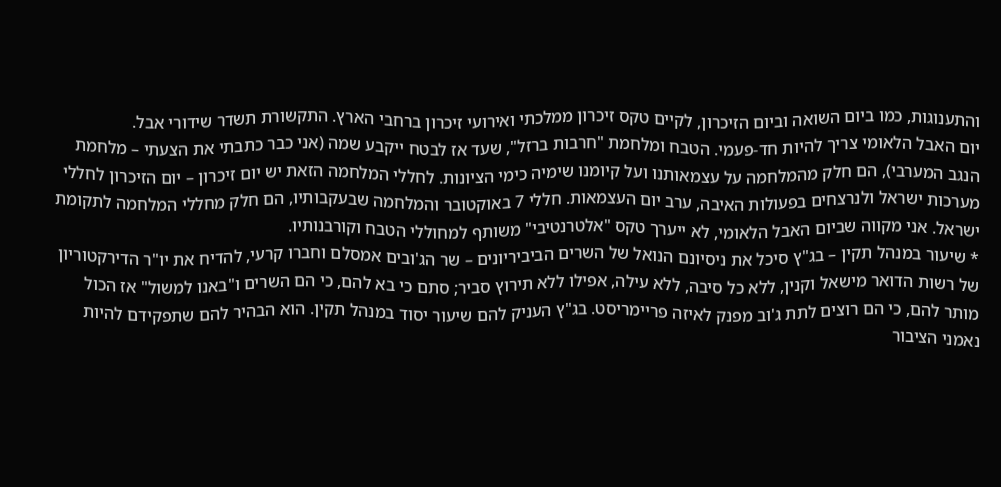והתענוגות, כמו ביום השואה וביום הזיכרון, לקיים טקס זיכרון ממלכתי ואירועי זיכרון ברחבי הארץ. התקשורת תשדר שידורי אבל.
יום האבל הלאומי צריך להיות חד-פעמי. הטבח ומלחמת "חרבות ברזל", שעד אז לבטח ייקבע שמה (אני כבר כתבתי את הצעתי – מלחמת הנגב המערבי), הם חלק מהמלחמה על עצמאותנו ועל קיומנו שימיה כימי הציונות. לחללי המלחמה הזאת יש יום זיכרון – יום הזיכרון לחללי מערכות ישראל ולנרצחים בפעולות האיבה, ערב יום העצמאות. חללי 7 באוקטובר והמלחמה שבעקבותיו, הם חלק מחללי המלחמה לתקומת ישראל. אני מקווה שביום האבל הלאומי, לא ייערך טקס "אלטרנטיבי" משותף למחוללי הטבח וקורבנותיו.
* שיעור במנהל תקין – בג"ץ סיכל את ניסיונם הנואל של השרים הביביריונים – שר הג'ובים אמסלם וחברו קרעי, להדיח את יו"ר הדירקטוריון של רשות הדואר מישאל וקנין, ללא כל סיבה, ללא עילה, אפילו ללא תירוץ סביר; סתם כי בא להם, כי הם השרים ו"באנו למשול" אז הכול מותר להם, כי הם רוצים לתת ג'וב מפנק לאיזה פריימריסט. בג"ץ העניק להם שיעור יסוד במנהל תקין. הוא הבהיר להם שתפקידם להיות נאמני הציבור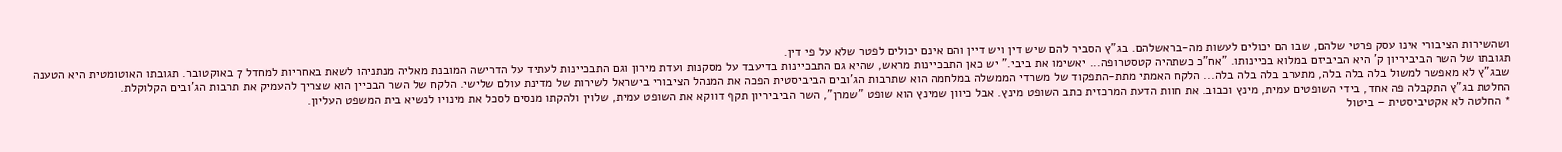ושהשירות הציבורי אינו עסק פרטי שלהם, שבו הם יכולים לעשות מה-בראשלהם. בג"ץ הסביר להם שיש דין ויש דיין והם אינם יכולים לפטר שלא על פי דין.
תגובתו של השר הביביריון ק' היא הביביזם במלוא בכיינותו. "אח"כ כשתהיה קטסטרופה... יאשימו את ביבי." יש כאן התבכיינות מראש, שהיא גם התבכיינות בדיעבד על מסקנות ועדת מירון וגם התבכיינות לעתיד על הדרישה המובנת מאליה מנתניהו לשאת באחריות למחדל 7 באוקטובר. תגובתו האוטומטית היא הטענה שבג"ץ לא מאפשר למשול בלה בלה בלה, מתערב בלה בלה בלה... הלקח האמתי מתת-התפקוד של משרדי הממשלה במלחמה הוא שתרבות הג'ובים הביביסטית הפכה את המנהל הציבורי בישראל לשירות של מדינת עולם שלישי. הלקח של השר הבכיין הוא שצריך להעמיק את תרבות הג'ובים הקלוקלת.
החלטת בג"ץ התקבלה פה אחד, בידי השופטים עמית, מינץ וכבוב. את חוות הדעת המרכזית כתב השופט מינץ. אבל כיוון שמינץ הוא שופט "שמרן", השר הביביריון תקף דווקא את השופט עמית, שלוין ולהקתו מנסים לסכל את מינויו לנשיא בית המשפט העליון.
* החלטה לא אקטיביסטית – ביטול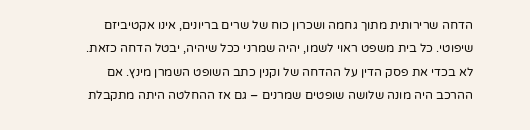הדחה שרירותית מתוך גחמה ושכרון כוח של שרים בריונים, אינו אקטיביזם שיפוטי. כל בית משפט ראוי לשמו, יהיה שמרני ככל שיהיה, יבטל הדחה כזאת. לא בכדי את פסק הדין על ההדחה של וקנין כתב השופט השמרן מינץ. אם ההרכב היה מונה שלושה שופטים שמרנים – גם אז ההחלטה היתה מתקבלת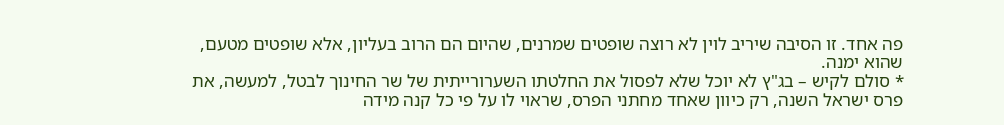פה אחד. זו הסיבה שיריב לוין לא רוצה שופטים שמרנים, שהיום הם הרוב בעליון, אלא שופטים מטעם, שהוא ימנה.
* סולם לקיש – בג"ץ לא יוכל שלא לפסול את החלטתו השערורייתית של שר החינוך לבטל, למעשה, את פרס ישראל השנה, רק כיוון שאחד מחתני הפרס, שראוי לו על פי כל קנה מידה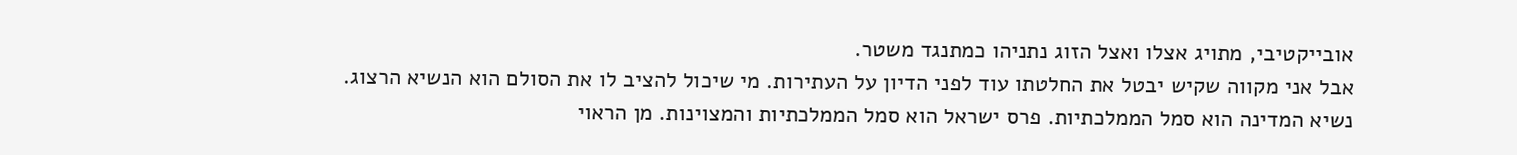אובייקטיבי, מתויג אצלו ואצל הזוג נתניהו כמתנגד משטר.
אבל אני מקווה שקיש יבטל את החלטתו עוד לפני הדיון על העתירות. מי שיכול להציב לו את הסולם הוא הנשיא הרצוג. נשיא המדינה הוא סמל הממלכתיות. פרס ישראל הוא סמל הממלכתיות והמצוינות. מן הראוי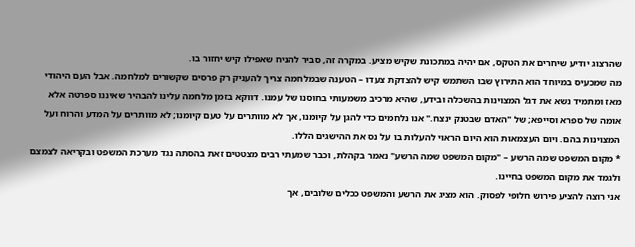שהרצוג יודיע שיחרים את הטקס, אם יהיה במתכונת שקיש מציע. במקרה זה, סביר להניח שאפילו קיש יחזור בו.
מה שמכעיס במיוחד הוא התירוץ שבו השתמש קיש להצדקת צעדו – הטענה שבמלחמה צריך להעניק רק פרסים שקשורים למלחמה. אבל העם היהודי מאז ומתמיד נשא את דגל המצוינות בהשכלה ובידע, שהיא מרכיב משמעותי בחוסנו של עמנו. דווקא בזמן מלחמה עלינו להבהיר שאיננו ספרטה אלא אומה של ספרא וסייפא; של "האדם שבטנק ינצח." אנו נלחמים כדי להגן על קיומנו, אך לא מוותרים על טעם קיומנו; לא מוותרים על המדע והרוח ועל המצוינות בהם. ויום העצמאות הוא היום הראוי להעלות בו על נס את ההישגים הללו.
* מקום המשפט שמה הרשע – "מקום המשפט שמה הרשע" נאמר בקהלת, וכבר שמעתי רבים מצטטים זאת בהסתה נגד מערכת המשפט ובקריאה לצמצם ולגמד את מקום המשפט בחיינו.
אני רוצה להציע פירוש חלופי לפסוק. הוא מציג את הרשע והמשפט ככלים שלובים, אך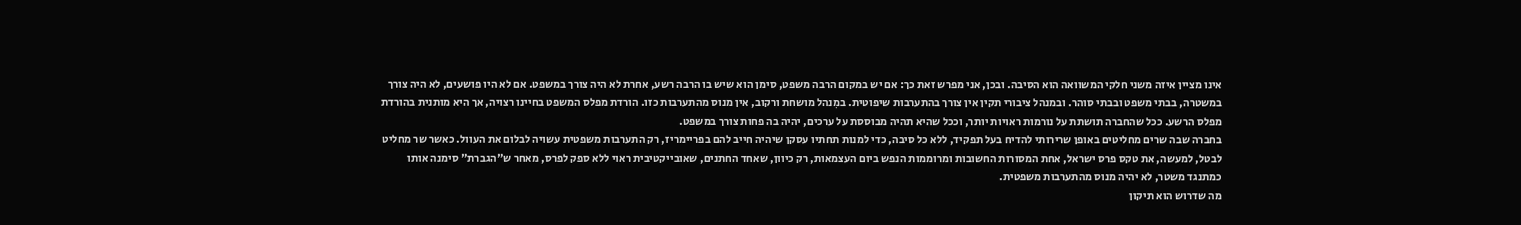אינו מציין איזה משני חלקי המשוואה הוא הסיבה. ובכן, אני מפרש זאת כך: אם יש במקום הרבה משפט, סימן הוא שיש בו הרבה רשע, אחרת לא היה צורך במשפט. אם לא היו פושעים, לא היה צורך במשטרה, בבתי משפט ובבתי סוהר. ובמנהל ציבורי תקין אין צורך בהתערבות שיפוטית. במִנהל מושחת ורקוב, אין מנוס מהתערבות כזו. הורדת מפלס המשפט בחיינו רצויה, אך היא מותנית בהורדת מפלס הרשע. ככל שהחברה תושתת על נורמות ראויות יותר, וככל שהיא תהיה מבוססת על ערכים, יהיה בה פחות צורך במשפט.
בחברה שבה שרים מחליטים באופן שרירותי להדיח בעל תפקיד, ללא כל סיבה, כדי למנות תחתיו עסקן שיהיה חייב להם בפריימריז, רק התערבות משפטית עשויה לבלום את העוול. כאשר שר מחליט לבטל, למעשה, את טקס פרס ישראל, אחת המסורות החשובות ומרוממות הנפש ביום העצמאות, רק כיוון, שאחד החתנים, שאובייקטיבית ראוי ללא ספק לפרס, מאחר ש"הגברת" סימנה אותו כמתנגד משטר, לא יהיה מנוס מהתערבות משפטית.
מה שדרוש הוא תיקון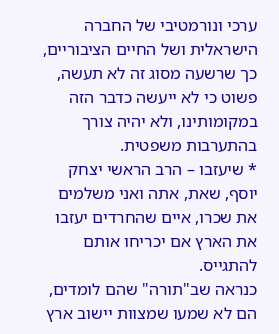ערכי ונורמטיבי של החברה הישראלית ושל החיים הציבוריים, כך שרשעה מסוג זה לא תעשה, פשוט כי לא ייעשה כדבר הזה במקומותינו, ולא יהיה צורך בהתערבות משפטית.
* שיעזבו – הרב הראשי יצחק יוסף, שאת, אתה ואני משלמים את שכרו, איים שהחרדים יעזבו את הארץ אם יכריחו אותם להתגייס.
כנראה שב"תורה" שהם לומדים, הם לא שמעו שמצוות יישוב ארץ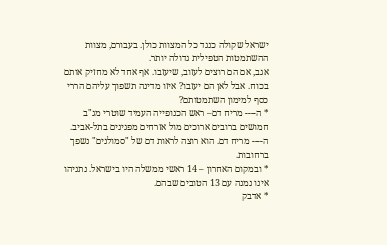ישראל שקולה כנגד כל המצוות כולן. בעבורם, מצוות ההשתמטות הטפילית גדולה יותר.
אגב, אם הם רוצים לעזוב, שיעזבו. אף אחד לא מחזיק אותם בכוח. אבל לאן הם יעזבו? איזו מדינה תשפוך עליהם הררי כסף למימון השתמטותם?
* ה---- מריח דם– ראש הכנופייה העמיד שוטרי מג"ב חמושים ברובים ארוכים מול אזרחים מפגינים בתל-אביב. ה---- מריח דם. הוא רוצה לראות דם של "סמולנים" נשפך ברחובות.
* ובמקום האחרון – 14 ראשי ממשלה היו בישראל. נתניהו אינו נמנה עם 13 הטובים שבהם.
* אדבק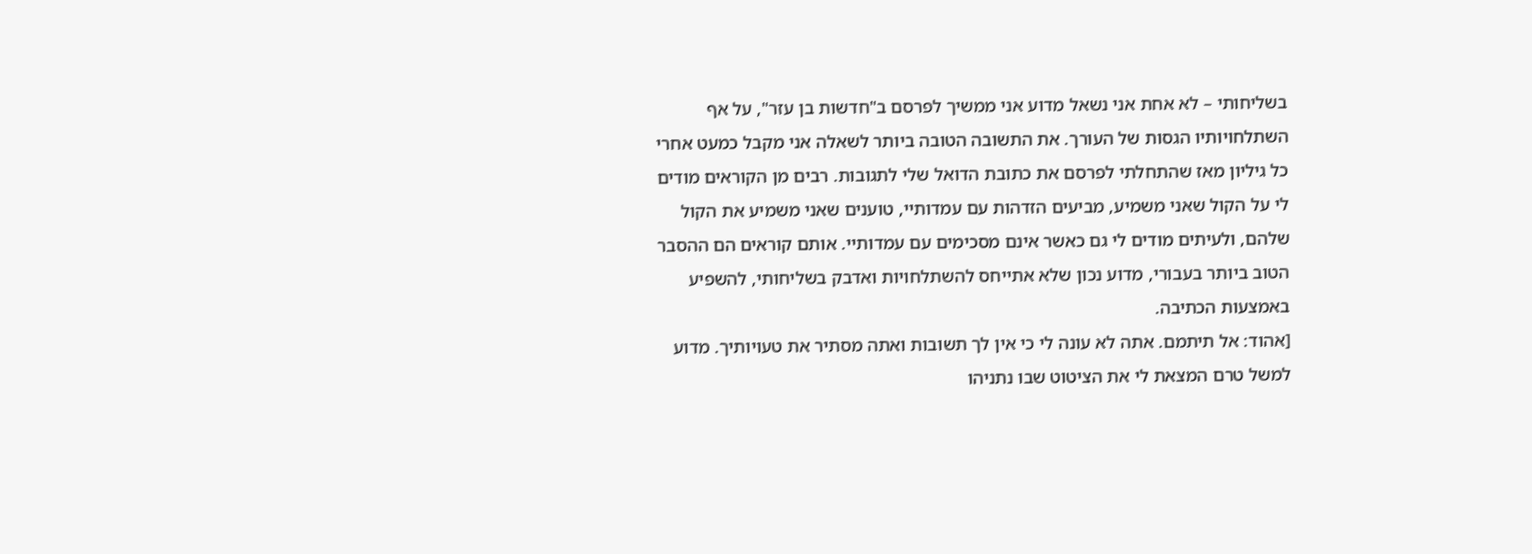בשליחותי – לא אחת אני נשאל מדוע אני ממשיך לפרסם ב"חדשות בן עזר", על אף השתלחויותיו הגסות של העורך. את התשובה הטובה ביותר לשאלה אני מקבל כמעט אחרי כל גיליון מאז שהתחלתי לפרסם את כתובת הדואל שלי לתגובות. רבים מן הקוראים מודים לי על הקול שאני משמיע, מביעים הזדהות עם עמדותיי, טוענים שאני משמיע את הקול שלהם, ולעיתים מודים לי גם כאשר אינם מסכימים עם עמדותיי. אותם קוראים הם ההסבר הטוב ביותר בעבורי, מדוע נכון שלא אתייחס להשתלחויות ואדבק בשליחותי, להשפיע באמצעות הכתיבה.
[אהוד: אל תיתמם. אתה לא עונה לי כי אין לך תשובות ואתה מסתיר את טעויותיך. מדוע למשל טרם המצאת לי את הציטוט שבו נתניהו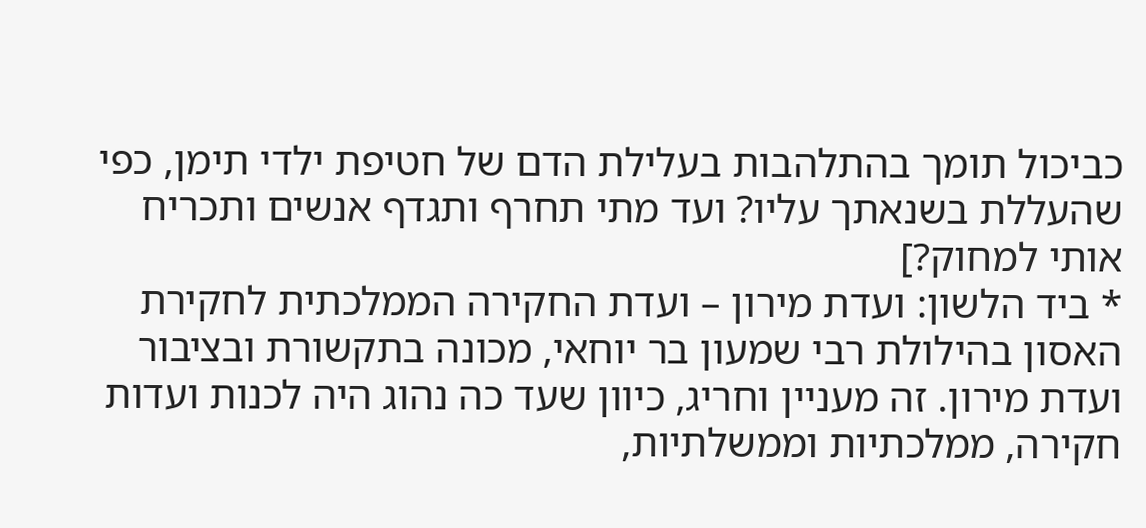כביכול תומך בהתלהבות בעלילת הדם של חטיפת ילדי תימן, כפי שהעללת בשנאתך עליו? ועד מתי תחרף ותגדף אנשים ותכריח אותי למחוק?]
* ביד הלשון: ועדת מירון – ועדת החקירה הממלכתית לחקירת האסון בהילולת רבי שמעון בר יוחאי, מכונה בתקשורת ובציבור ועדת מירון. זה מעניין וחריג, כיוון שעד כה נהוג היה לכנות ועדות חקירה, ממלכתיות וממשלתיות,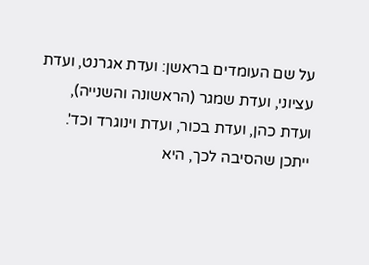על שם העומדים בראשן: ועדת אגרנט, ועדת עציוני, ועדת שמגר (הראשונה והשנייה), ועדת כהן, ועדת בכור, ועדת וינוגרד וכד'.
ייתכן שהסיבה לכך, היא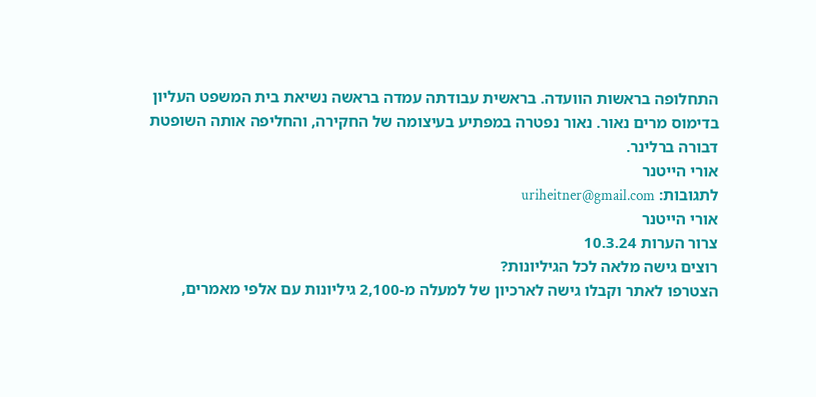התחלופה בראשות הוועדה. בראשית עבודתה עמדה בראשה נשיאת בית המשפט העליון בדימוס מרים נאור. נאור נפטרה במפתיע בעיצומה של החקירה, והחליפה אותה השופטת דבורה ברלינר.
אורי הייטנר
לתגובות: uriheitner@gmail.com
אורי הייטנר
צרור הערות 10.3.24
רוצים גישה מלאה לכל הגיליונות?
הצטרפו לאתר וקבלו גישה לארכיון של למעלה מ-2,100 גיליונות עם אלפי מאמרים,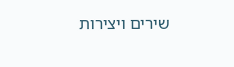שירים ויצירות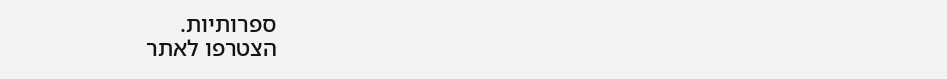ספרותיות.
הצטרפו לאתר